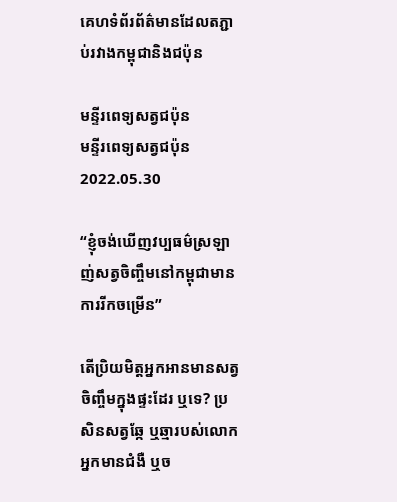គេហទំព័រព័ត៌មានដែលតភ្ជាប់រវាងកម្ពុជានិងជប៉ុន

មន្ទីរពេទ្យសត្វជប៉ុន
មន្ទីរពេទ្យសត្វជប៉ុន
2022.05.30

“ខ្ញុំចង់ឃើញវប្បធម៌ស្រឡាញ់សត្វចិញ្ចឹមនៅកម្ពុជាមានការរីកចម្រើន”

តើប្រិយមិត្តអ្នកអានមានសត្វចិញ្ចឹមក្នុងផ្ទះដែរ ឬទេ? ប្រសិនសត្វឆ្កែ ឬឆ្មារបស់លោកអ្នកមានជំងឺ ឬច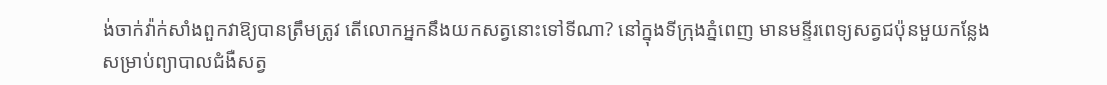ង់ចាក់វ៉ាក់សាំងពួកវាឱ្យបានត្រឹមត្រូវ តើលោកអ្នកនឹងយកសត្វនោះទៅទីណា? នៅក្នុងទីក្រុងភ្នំពេញ មានមន្ទីរពេទ្យសត្វជប៉ុនមួយកន្លែង សម្រាប់ព្យាបាលជំងឺសត្វ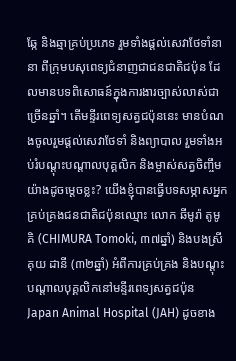ឆ្កែ និងឆ្មាគ្រប់ប្រភេទ រួមទាំងផ្តល់សេវាថែទាំនានា ពីក្រុមបសុពេទ្យជំនាញជាជនជាតិជប៉ុន ដែលមានបទពិសោធន៍ក្នុងការងារច្បាស់លាស់ជាច្រើនឆ្នាំ។ តើមន្ទីរពេទ្យសត្វជប៉ុននេះ មានបំណងចូលរួមផ្តល់សេវាថែទាំ និងព្យាបាល រួមទាំងអប់រំបណ្តុះបណ្តាលបុគ្គលិក និងម្ចាស់សត្វចិញ្ចឹមយ៉ាងដូចម្តេចខ្លះ? យើងខ្ញុំបានធ្វើបទសម្ភាសអ្នកគ្រប់គ្រងជនជាតិជប៉ុនឈ្មោះ លោក ឆីមូរ៉ា តូមូគិ (CHIMURA Tomoki, ៣៧ឆ្នាំ) និងបងស្រី គុយ ដានី (៣២ឆ្នាំ) អំពីការគ្រប់គ្រង និងបណ្តុះបណ្តាលបុគ្គលិកនៅមន្ទីរពេទ្យសត្វជប៉ុន Japan Animal Hospital (JAH) ដូចខាង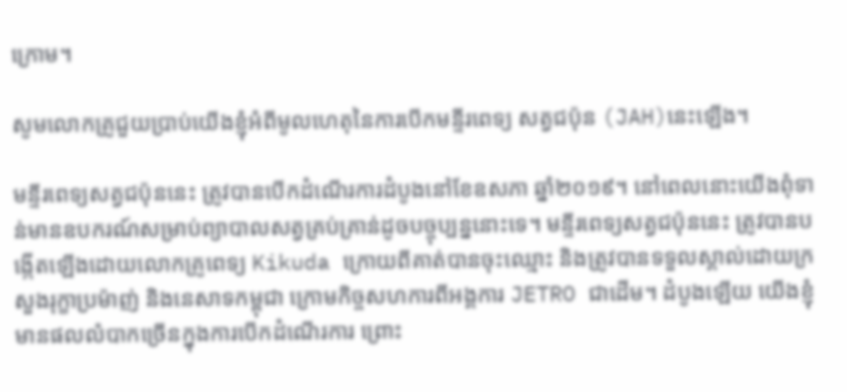ក្រោម។

សូមលោកគ្រូជួយប្រាប់យើងខ្ញុំអំពីមូលហេតុនៃការបើកមន្ទីរពេទ្យ សត្វជប៉ុន (JAH)នេះឡើង។

មន្ទីរពេទ្យសត្វជប៉ុននេះ ត្រូវបានបើកដំណើរការដំបូងនៅខែឧសភា ឆ្នាំ២០១៩។ នៅពេលនោះយើងពុំទាន់មានឧបករណ៍សម្រាប់ព្យាបាលសត្វគ្រប់គ្រាន់ដូចបច្ចុប្បន្ននោះទេ។ មន្ទីរពេទ្យសត្វជប៉ុននេះ ត្រូវបានបង្កើតឡើងដោយលោកគ្រូពេទ្យ Kikuda ក្រោយពីគាត់បានចុះឈ្មោះ និងត្រូវបានទទួលស្គាល់ដោយក្រសួងរុក្ខាប្រម៉ាញ់ និងនេសាទកម្ពុជា ក្រោមកិច្ចសហការពីអង្គការ JETRO ជាដើម។ ដំបូងឡើយ យើងខ្ញុំមានផលលំបាកច្រើនក្នុងការបើកដំណើរការ ព្រោះ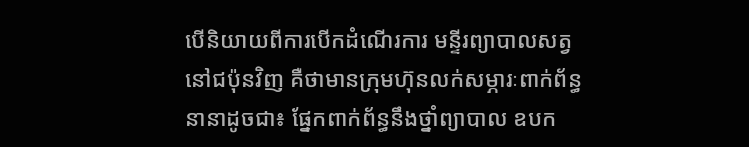បើនិយាយពីការបើកដំណើរការ មន្ទីរព្យាបាលសត្វនៅជប៉ុនវិញ គឺថាមានក្រុមហ៊ុនលក់សម្ភារៈពាក់ព័ន្ធ នានាដូចជា៖ ផ្នែកពាក់ព័ន្ធនឹងថ្នាំព្យាបាល ឧបក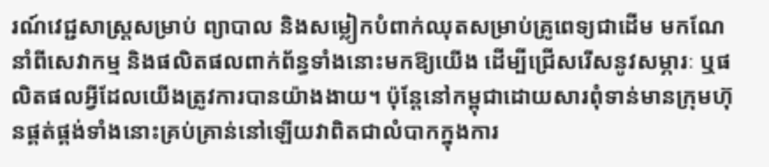រណ៍វេជ្ជសាស្រ្តសម្រាប់ ព្យាបាល និងសម្លៀកបំពាក់ឈុតសម្រាប់គ្រូពេទ្យជាដើម មកណែនាំពីសេវាកម្ម និងផលិតផលពាក់ព័ន្ធទាំងនោះមកឱ្យយើង ដើម្បីជ្រើសរើសនូវសម្ភារៈ ឬផលិតផលអ្វីដែលយើងត្រូវការបានយ៉ាងងាយ។ ប៉ុន្តែនៅកម្ពុជាដោយសារពុំទាន់មានក្រុមហ៊ុនផ្គត់ផ្គង់ទាំងនោះគ្រប់គ្រាន់នៅឡើយវាពិតជាលំបាកក្នុងការ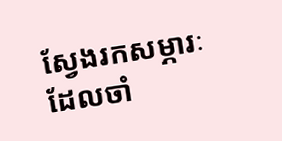ស្វែងរកសម្ភារៈដែលចាំ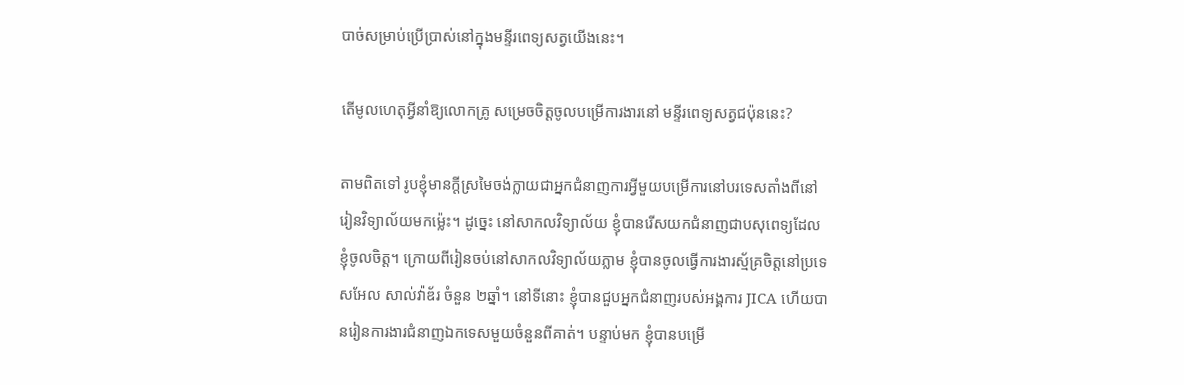បាច់សម្រាប់ប្រើប្រាស់នៅក្នុងមន្ទីរពេទ្យសត្វយើងនេះ។

តើមូលហេតុអ្វីនាំឱ្យលោកគ្រូ សម្រេចចិត្តចូលបម្រើការងារនៅ មន្ទីរពេទ្យសត្វជប៉ុននេះ?

តាមពិតទៅ រូបខ្ញុំមានក្តីស្រមៃចង់ក្លាយជាអ្នកជំនាញការអ្វីមួយបម្រើការនៅបរទេសតាំងពីនៅរៀនវិទ្យាល័យមកម្ល៉េះ។ ដូច្នេះ នៅសាកលវិទ្យាល័យ ខ្ញុំបានរើសយកជំនាញជាបសុពេទ្យដែលខ្ញុំចូលចិត្ត។ ក្រោយពីរៀនចប់នៅសាកលវិទ្យាល័យភ្លាម ខ្ញុំបានចូលធ្វើការងារស្ម័គ្រចិត្តនៅប្រទេសអែល សាល់វ៉ាឌ័រ ចំនួន ២ឆ្នាំ។ នៅទីនោះ ខ្ញុំបានជួបអ្នកជំនាញរបស់អង្គការ JICA ហើយបានរៀនការងារជំនាញឯកទេសមួយចំនួនពីគាត់។ បន្ទាប់មក ខ្ញុំបានបម្រើ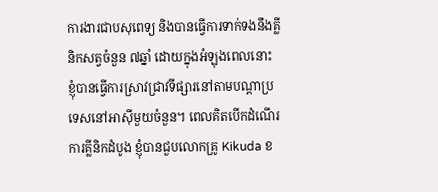ការងារជាបសុពេទ្យ និងបានធ្វើការទាក់ទងនឹងគ្លីនិកសត្វចំនួន ៧ឆ្នាំ ដោយក្នុងអំឡុងពេលនោះ ខ្ញុំបានធ្វើការស្រាវជ្រាវទីផ្សារនៅតាមបណ្តាប្រទេសនៅអាស៊ីមួយចំនួន។ ពេលគិតបើកដំណើរការគ្លីនិកដំបូង ខ្ញុំបានជួបលោកគ្រូ Kikuda ខ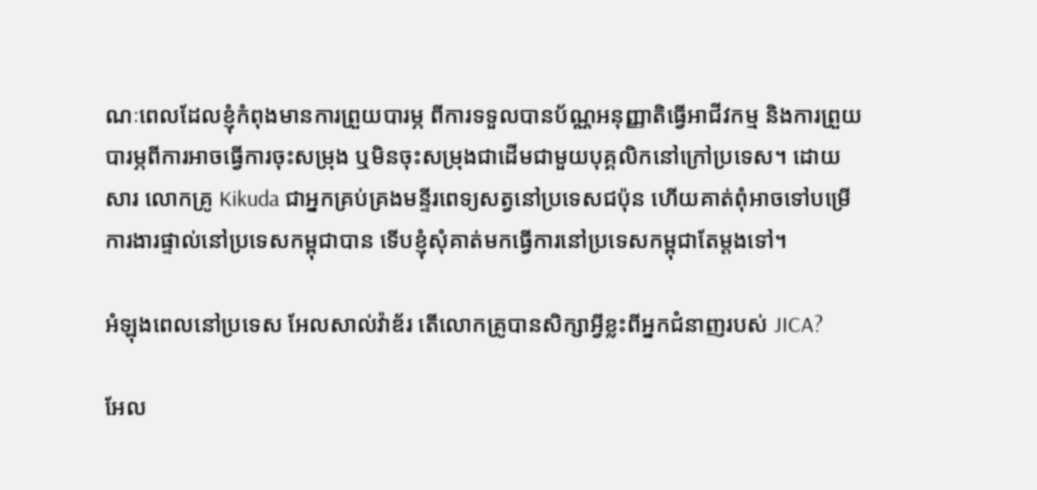ណៈពេលដែលខ្ញុំកំពុងមានការព្រួយបារម្ភ ពីការទទួលបានប័ណ្ណអនុញ្ញាតិធ្វើអាជីវកម្ម និងការព្រួយបារម្ភពីការអាចធ្វើការចុះសម្រុង ឬមិនចុះសម្រុងជាដើមជាមួយបុគ្គលិកនៅក្រៅប្រទេស។ ដោយសារ លោកគ្រូ Kikuda ជាអ្នកគ្រប់គ្រងមន្ទីរពេទ្យសត្វនៅប្រទេសជប៉ុន ហើយគាត់ពុំអាចទៅបម្រើការងារផ្ទាល់នៅប្រទេសកម្ពុជាបាន ទើបខ្ញុំសុំគាត់មកធ្វើការនៅប្រទេសកម្ពុជាតែម្តងទៅ។

អំឡុងពេលនៅប្រទេស អែលសាល់វ៉ាឌ័រ តើលោកគ្រូបានសិក្សាអ្វីខ្លះពីអ្នកជំនាញរបស់ JICA?

អែល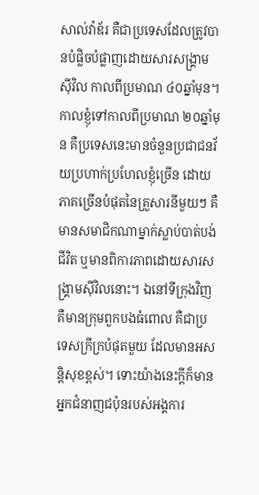សាល់វ៉ាឌ័រ គឺជាប្រទេសដែលត្រូវបានបំផ្លិចបំផ្លាញដោយសារសង្រ្គាមស៊ីវិល កាលពីប្រមាណ ៤០ឆ្នាំមុន។ កាលខ្ញុំទៅកាលពីប្រមាណ ២០ឆ្នាំមុន គឺប្រទេសនេះមានចំនួនប្រជាជនវ័យប្រហាក់ប្រហែលខ្ញុំច្រើន ដោយភាគច្រើនបំផុតនៃគ្រួសារនីមួយៗ គឺមានសមាជិកណាម្នាក់ស្លាប់បាត់បង់ជីវិត ឬមានពិការភាពដោយសារសង្គ្រាមស៊ីវិលនោះ។ ឯនៅទីក្រុងវិញ គឺមានក្រុមពួកបងធំពោល គឺជាប្រទេសក្រីក្របំផុតមួយ ដែលមានអសន្តិសុខខ្ពស់។ ទោះយ៉ាងនេះក្តីក៏មានអ្នកជំនាញជប៉ុនរបស់អង្គការ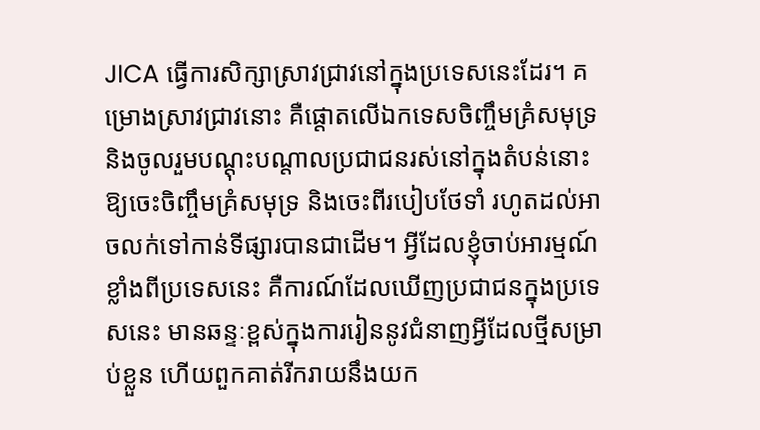JICA ធ្វើការសិក្សាស្រាវជ្រាវនៅក្នុងប្រទេសនេះដែរ។ គម្រោងស្រាវជ្រាវនោះ គឺផ្តោតលើឯកទេសចិញ្ចឹមគ្រំសមុទ្រ និងចូលរួមបណ្តុះបណ្តាលប្រជាជនរស់នៅក្នុងតំបន់នោះឱ្យចេះចិញ្ចឹមគ្រំសមុទ្រ និងចេះពីរបៀបថែទាំ រហូតដល់អាចលក់ទៅកាន់ទីផ្សារបានជាដើម។ អ្វីដែលខ្ញុំចាប់អារម្មណ៍ខ្លាំងពីប្រទេសនេះ គឺការណ៍ដែលឃើញប្រជាជនក្នុងប្រទេសនេះ មានឆន្ទៈខ្ពស់ក្នុងការរៀននូវជំនាញអ្វីដែលថ្មីសម្រាប់ខ្លួន ហើយពួកគាត់រីករាយនឹងយក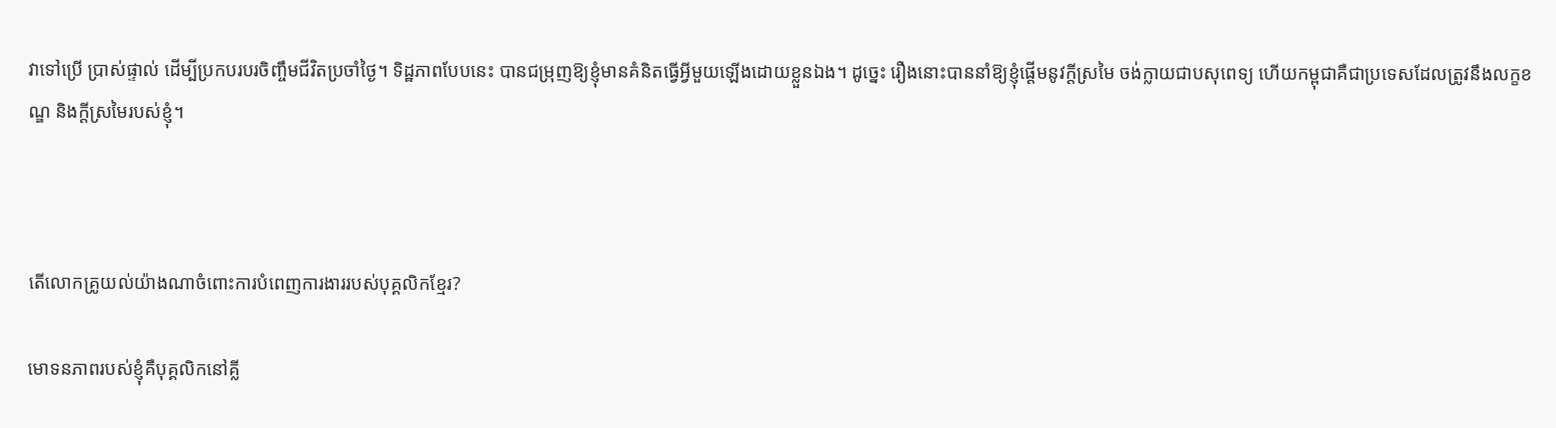វាទៅប្រើ ប្រាស់ផ្ទាល់ ដើម្បីប្រកបរបរចិញ្ចឹមជីវិតប្រចាំថ្ងៃ។ ទិដ្ឋភាពបែបនេះ បានជម្រុញឱ្យខ្ញុំមានគំនិតធ្វើអ្វីមួយឡើងដោយខ្លួនឯង។ ដូច្នេះ រឿងនោះបាននាំឱ្យខ្ញុំផ្តើមនូវក្តីស្រមៃ ចង់ក្លាយជាបសុពេទ្យ ហើយកម្ពុជាគឺជាប្រទេសដែលត្រូវនឹងលក្ខខណ្ឌ និងក្តីស្រមៃរបស់ខ្ញុំ។



តើលោកគ្រូយល់យ៉ាងណាចំពោះការបំពេញការងាររបស់បុគ្គលិកខ្មែរ?

មោទនភាពរបស់ខ្ញុំគឺបុគ្គលិកនៅគ្លី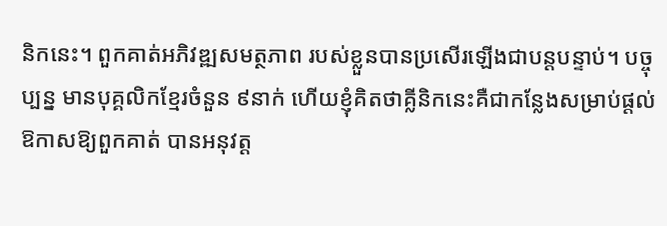និកនេះ។ ពួកគាត់អភិវឌ្ឍសមត្ថភាព របស់ខ្លួនបានប្រសើរឡើងជាបន្តបន្ទាប់។ បច្ចុប្បន្ន មានបុគ្គលិកខ្មែរចំនួន ៩នាក់ ហើយខ្ញុំគិតថាគ្លីនិកនេះគឺជាកន្លែងសម្រាប់ផ្តល់ឱកាសឱ្យពួកគាត់ បានអនុវត្ត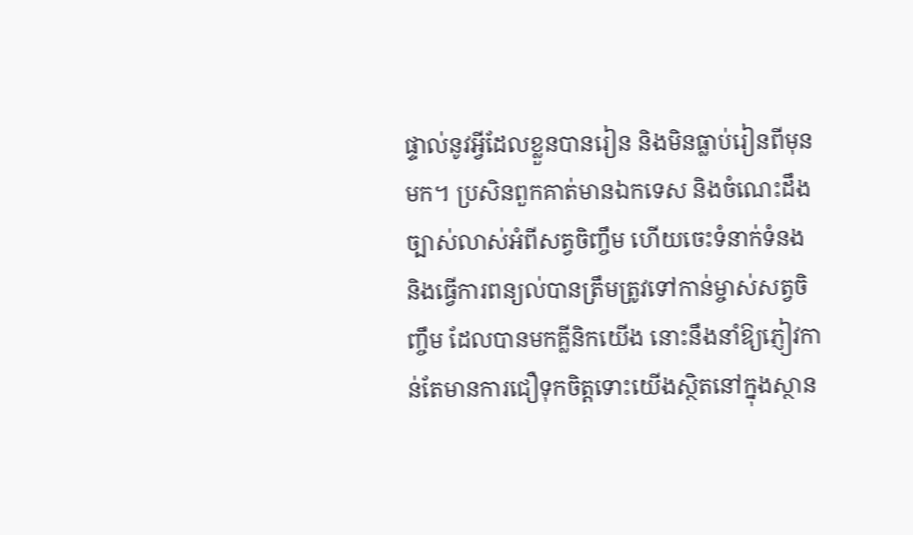ផ្ទាល់នូវអ្វីដែលខ្លួនបានរៀន និងមិនធ្លាប់រៀនពីមុនមក។ ប្រសិនពួកគាត់មានឯកទេស និងចំណេះដឹងច្បាស់លាស់អំពីសត្វចិញ្ចឹម ហើយចេះទំនាក់ទំនង និងធ្វើការពន្យល់បានត្រឹមត្រូវទៅកាន់ម្ចាស់សត្វចិញ្ចឹម ដែលបានមកគ្លីនិកយើង នោះនឹងនាំឱ្យភ្ញៀវកាន់តែមានការជឿទុកចិត្តទោះយើងស្ថិតនៅក្នុងស្ថាន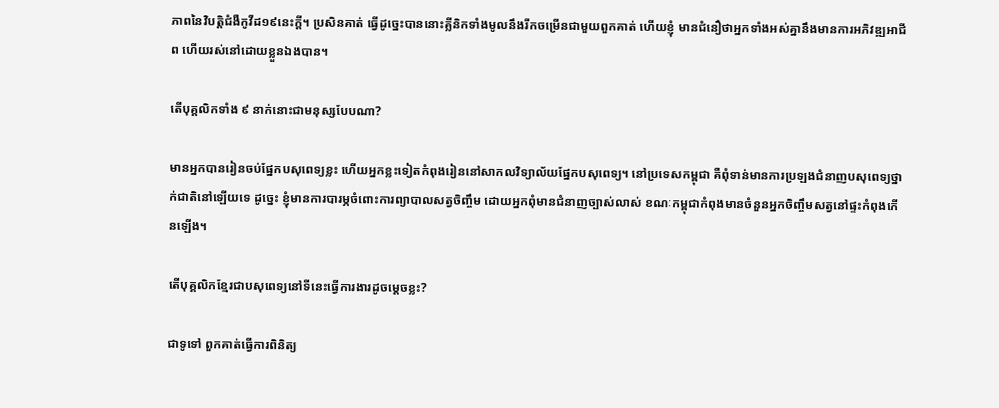ភាពនៃវិបត្តិជំងឺកូវីដ១៩នេះក្តី។ ប្រសិនគាត់ ធ្វើដូច្នេះបាននោះគ្លីនិកទាំងមូលនឹងរីកចម្រើនជាមួយពួកគាត់ ហើយខ្ញុំ មានជំនឿថាអ្នកទាំងអស់គ្នានឹងមានការអភិវឌ្ឍអាជីព ហើយរស់នៅដោយខ្លួនឯងបាន។

តើបុគ្គលិកទាំង ៩ នាក់នោះជាមនុស្សបែបណា?

មានអ្នកបានរៀនចប់ផ្នែកបសុពេទ្យខ្លះ ហើយអ្នកខ្លះទៀតកំពុងរៀននៅសាកលវិទ្យាល័យផ្នែកបសុពេទ្យ។ នៅប្រទេសកម្ពុជា គឺពុំទាន់មានការប្រឡងជំនាញបសុពេទ្យថ្នាក់ជាតិនៅឡើយទេ ដូច្នេះ ខ្ញុំមានការបារម្ភចំពោះការព្យាបាលសត្វចិញ្ចឹម ដោយអ្នកពុំមានជំនាញច្បាស់លាស់ ខណៈកម្ពុជាកំពុងមានចំនួនអ្នកចិញ្ចឹមសត្វនៅផ្ទះកំពុងកើនឡើង។

តើបុគ្គលិកខ្មែរជាបសុពេទ្យនៅទីនេះធ្វើការងារដូចម្តេចខ្លះ?

ជាទូទៅ ពួកគាត់ធ្វើការពិនិត្យ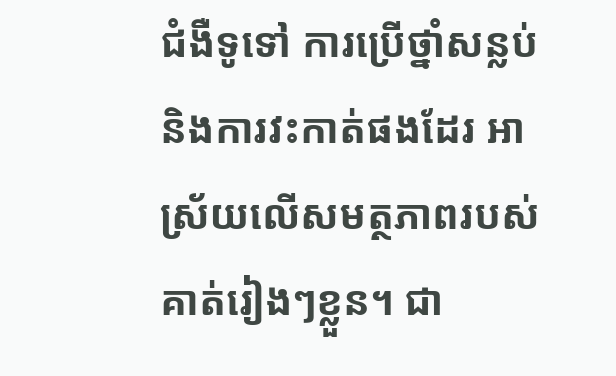ជំងឺទូទៅ ការប្រើថ្នាំសន្លប់ និងការវះកាត់ផងដែរ អាស្រ័យលើសមត្ថភាពរបស់គាត់រៀងៗខ្លួន។ ជា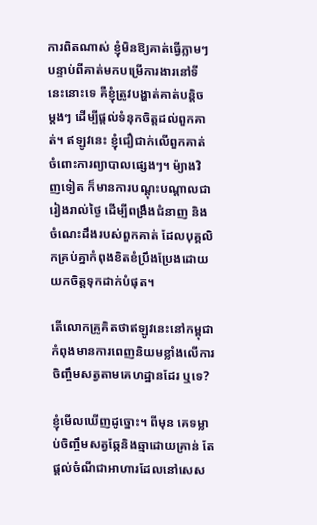ការពិតណាស់ ខ្ញុំមិនឱ្យគាត់ធ្វើភ្លាមៗបន្ទាប់ពីគាត់មកបម្រើការងារនៅទីនេះនោះទេ គឺខ្ញុំត្រូវបង្ហាត់គាត់បន្តិចម្តងៗ ដើម្បីផ្តល់ទំនុកចិត្តដល់ពួកគាត់។ ឥឡូវនេះ ខ្ញុំជឿជាក់លើពួកគាត់ចំពោះការព្យាបាលផ្សេងៗ។ ម៉្យាងវិញទៀត ក៏មានការបណ្តុះបណ្តាលជារៀងរាល់ថ្ងៃ ដើម្បីពង្រឹងជំនាញ និងចំណេះដឹងរបស់ពួកគាត់ ដែលបុគ្គលិកគ្រប់គ្នាកំពុងខិតខំប្រឹងប្រែងដោយយកចិត្តទុកដាក់បំផុត។

តើលោកគ្រូគិតថាឥឡូវនេះនៅកម្ពុជាកំពុងមានការពេញនិយមខ្លាំងលើការចិញ្ចឹមសត្វតាមគេហដ្ឋានដែរ ឬទេ?

ខ្ញុំមើលឃើញដូច្នោះ។ ពីមុន គេទម្លាប់ចិញ្ចឹមសត្វឆ្កែនិងឆ្មាដោយគ្រាន់ តែផ្តល់ចំណីជាអាហារដែលនៅសេស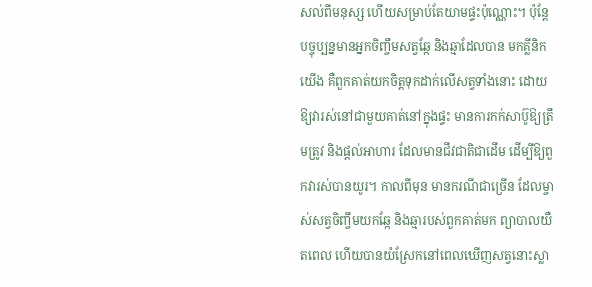សល់ពីមនុស្ស ហើយសម្រាប់តែយាមផ្ទះប៉ុណ្ណោះ។ ប៉ុន្តែ បច្ចុប្បន្នមានអ្នកចិញ្ចឹមសត្វឆ្កែ និងឆ្មាដែលបាន មកគ្លីនិកយើង គឺពួកគាត់យកចិត្តទុកដាក់លើសត្វទាំងនោះ ដោយឱ្យវារស់នៅជាមួយគាត់នៅក្នុងផ្ទះ មានការកក់សាប៊ូឱ្យត្រឹមត្រូវ និងផ្តល់អាហារ ដែលមានជីវជាតិជាដើម ដើម្បីឱ្យពួកវារស់បានយូរ។ កាលពីមុន មានករណីជាច្រើន ដែលម្ចាស់សត្វចិញ្ចឹមយកឆ្កែ និងឆ្មារបស់ពួកគាត់មក ព្យាបាលយឺតពេល ហើយបានយំស្រែកនៅពេលឃើញសត្វនោះស្លា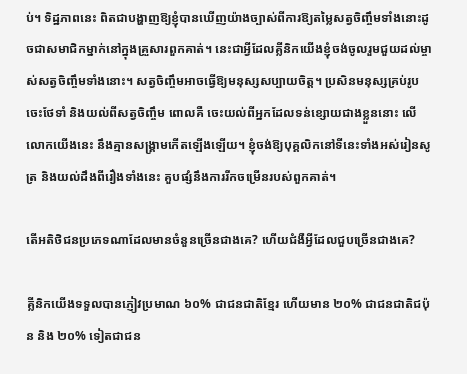ប់។ ទិដ្ឋភាពនេះ ពិតជាបង្ហាញឱ្យខ្ញុំបានឃើញយ៉ាងច្បាស់ពីការឱ្យតម្លៃសត្វចិញ្ចឹមទាំងនោះដូចជាសមាជិកម្នាក់នៅក្នុងគ្រួសារពួកគាត់។ នេះជាអ្វីដែលគ្លីនិកយើងខ្ញុំចង់ចូលរួមជួយដល់ម្ចាស់សត្វចិញ្ចឹមទាំងនោះ។ សត្វចិញ្ចឹមអាចធ្វើឱ្យមនុស្សសប្បាយចិត្ត។ ប្រសិនមនុស្សគ្រប់រូបចេះថែទាំ និងយល់ពីសត្វចិញ្ចឹម ពោលគឺ ចេះយល់ពីអ្នកដែលទន់ខ្សោយជាងខ្លួននោះ លើលោកយើងនេះ នឹងគ្មានសង្គ្រាមកើតឡើងឡើយ។ ខ្ញុំចង់ឱ្យបុគ្គលិកនៅទីនេះទាំងអស់រៀនសូត្រ និងយល់ដឹងពីរឿងទាំងនេះ គួបផ្សំនឹងការរីកចម្រើនរបស់ពួកគាត់។

តើអតិថិជនប្រភេទណាដែលមានចំនួនច្រើនជាងគេ? ហើយជំងឺអ្វីដែលជួបច្រើនជាងគេ?

គ្លីនិកយើងទទួលបានភ្ញៀវប្រមាណ ៦០% ជាជនជាតិខ្មែរ ហើយមាន ២០% ជាជនជាតិជប៉ុន និង ២០% ទៀតជាជន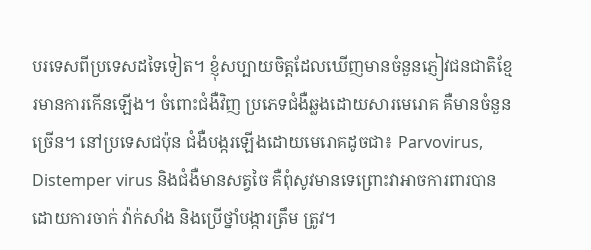បរទេសពីប្រទេសដទៃទៀត។ ខ្ញុំសប្បាយចិត្តដែលឃើញមានចំនួនភ្ញៀវជនជាតិខ្មែរមានការកើនឡើង។ ចំពោះជំងឺវិញ ប្រភេទជំងឺឆ្លងដោយសារមេរោគ គឺមានចំនួនច្រើន។ នៅប្រទេសជប៉ុន ជំងឺបង្ករឡើងដោយមេរោគដូចជា៖ Parvovirus, Distemper virus និងជំងឺមានសត្វចៃ គឺពុំសូវមានទេព្រោះវាអាចការពារបានដោយការចាក់ វ៉ាក់សាំង និងប្រើថ្នាំបង្ការត្រឹម ត្រូវ។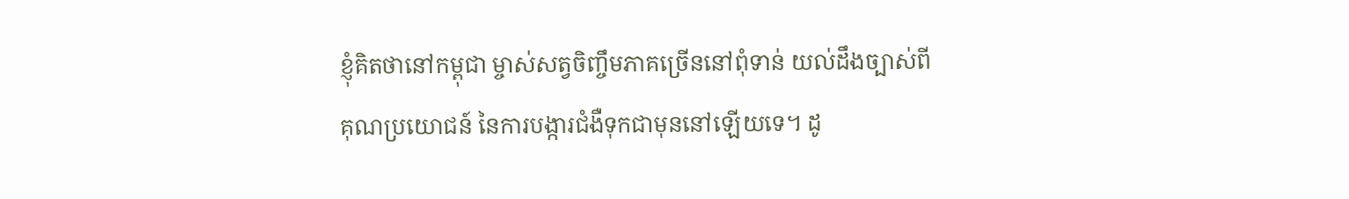ខ្ញុំគិតថានៅកម្ពុជា ម្ចាស់សត្វចិញ្ចឹមភាគច្រើននៅពុំទាន់ យល់ដឹងច្បាស់ពីគុណប្រយោជន៍ នៃការបង្ការជំងឺទុកជាមុននៅឡើយទេ។ ដូ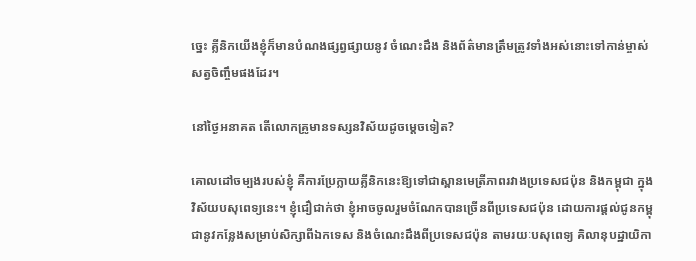ច្នេះ គ្លីនិកយើងខ្ញុំក៏មានបំណងផ្សព្វផ្សាយនូវ ចំណេះដឹង និងព័ត៌មានត្រឹមត្រូវទាំងអស់នោះទៅកាន់ម្ចាស់សត្វចិញ្ចឹមផងដែរ។

នៅថ្ងៃអនាគត តើលោកគ្រូមានទស្សនវិស័យដូចម្តេចទៀត?

គោលដៅចម្បងរបស់ខ្ញុំ គឺការប្រែក្លាយគ្លីនិកនេះឱ្យទៅជាស្ពានមេត្រីភាពរវាងប្រទេសជប៉ុន និងកម្ពុជា ក្នុងវិស័យបសុពេទ្យនេះ។ ខ្ញុំជឿជាក់ថា ខ្ញុំអាចចូលរួមចំណែកបានច្រើនពីប្រទេសជប៉ុន ដោយការផ្តល់ជូនកម្ពុជានូវកន្លែងសម្រាប់សិក្សាពីឯកទេស និងចំណេះដឹងពីប្រទេសជប៉ុន តាមរយៈបសុពេទ្យ គិលានុបដ្ឋាយិកា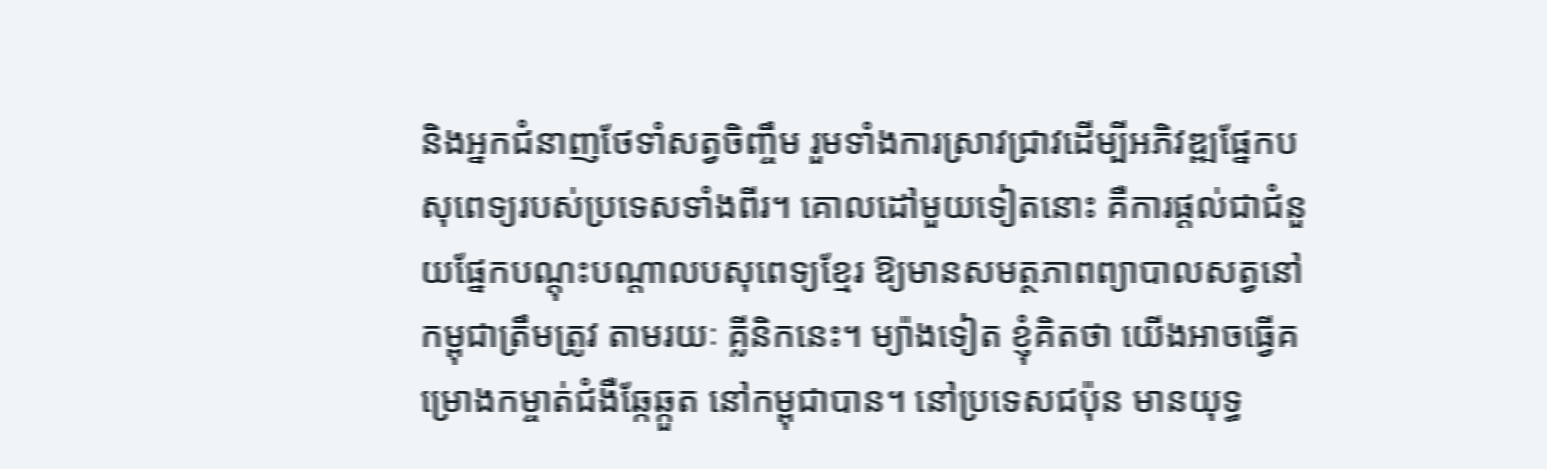និងអ្នកជំនាញថែទាំសត្វចិញ្ចឹម រួមទាំងការស្រាវជ្រាវដើម្បីអភិវឌ្ឍផ្នែកបសុពេទ្យរបស់ប្រទេសទាំងពីរ។ គោលដៅមួយទៀតនោះ គឺការផ្តល់ជាជំនួយផ្នែកបណ្តុះបណ្តាលបសុពេទ្យខ្មែរ ឱ្យមានសមត្ថភាពព្យាបាលសត្វនៅកម្ពុជាត្រឹមត្រូវ តាមរយៈ គ្លីនិកនេះ។ ម្យ៉ាងទៀត ខ្ញុំគិតថា យើងអាចធ្វើគម្រោងកម្ចាត់ជំងឺឆ្កែឆ្កួត នៅកម្ពុជាបាន។ នៅប្រទេសជប៉ុន មានយុទ្ធ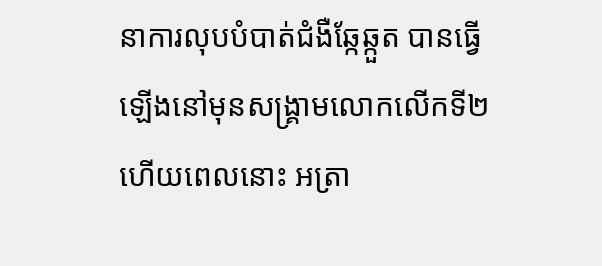នាការលុបបំបាត់ជំងឺឆ្កែឆ្កួត បានធើ្វឡើងនៅមុនសង្រ្គាមលោកលើកទី២ ហើយពេលនោះ អត្រា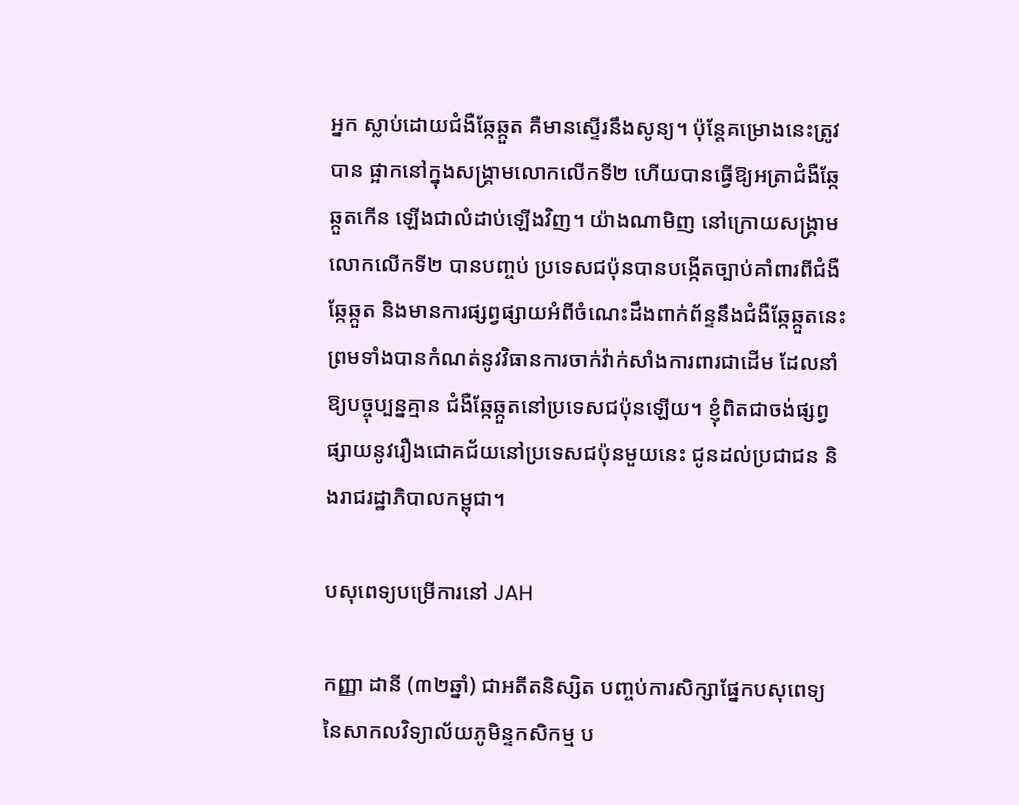អ្នក ស្លាប់ដោយជំងឺឆ្កែឆ្កួត គឺមានស្ទើរនឹងសូន្យ។ ប៉ុន្តែគម្រោងនេះត្រូវបាន ផ្អាកនៅក្នុងសង្គ្រាមលោកលើកទី២ ហើយបានធ្វើឱ្យអត្រាជំងឺឆ្កែឆ្កួតកើន ឡើងជាលំដាប់ឡើងវិញ។ យ៉ាងណាមិញ នៅក្រោយសង្គ្រាមលោកលើកទី២ បានបញ្ចប់ ប្រទេសជប៉ុនបានបង្កើតច្បាប់គាំពារពីជំងឺឆ្កែឆ្កួត និងមានការផ្សព្វផ្សាយអំពីចំណេះដឹងពាក់ព័ន្ទនឹងជំងឺឆ្កែឆ្កួតនេះ ព្រមទាំងបានកំណត់នូវវិធានការចាក់វ៉ាក់សាំងការពារជាដើម ដែលនាំឱ្យបច្ចុប្បន្នគ្មាន ជំងឺឆ្កែឆ្កួតនៅប្រទេសជប៉ុនឡើយ។ ខ្ញុំពិតជាចង់ផ្សព្វផ្សាយនូវរឿងជោគជ័យនៅប្រទេសជប៉ុនមួយនេះ ជូនដល់ប្រជាជន និងរាជរដ្ឋាភិបាលកម្ពុជា។

បសុពេទ្យបម្រើការនៅ JAH

កញ្ញា ដានី (៣២ឆ្នាំ) ជាអតីតនិស្សិត បញ្ចប់ការសិក្សាផ្នែកបសុពេទ្យ នៃសាកលវិទ្យាល័យភូមិន្ទកសិកម្ម ប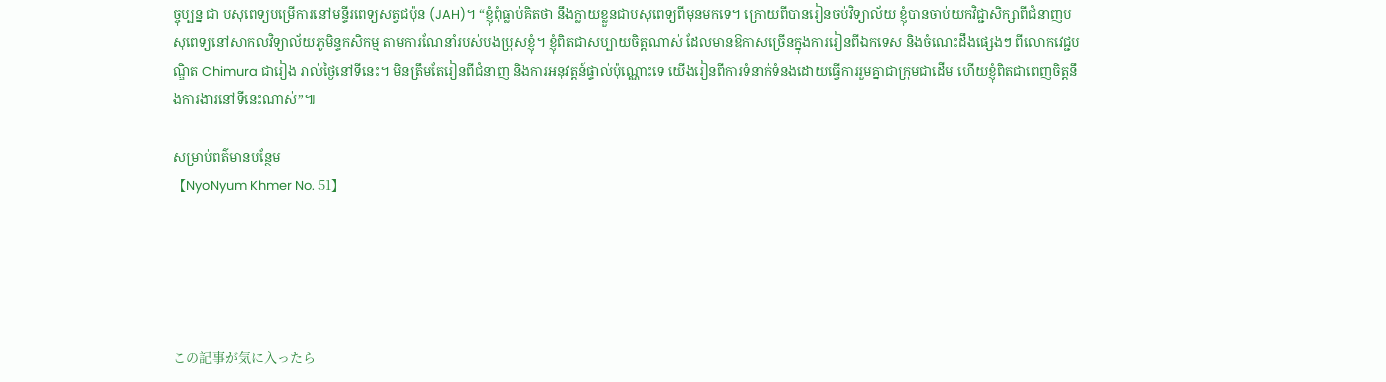ច្ចុប្បន្ន ជា បសុពេទ្យបម្រើការនៅមន្ទីរពេទ្យសត្វជប៉ុន (JAH)។ “ខ្ញុំពុំធ្លាប់គិតថា នឹងក្លាយខ្លួនជាបសុពេទ្យពីមុនមកទេ។ ក្រោយពីបានរៀនចប់វិទ្យាល័យ ខ្ញុំបានចាប់យកវិជ្ជាសិក្សាពីជំនាញបសុពេទ្យនៅសាកលវិទ្យាល័យភូមិន្ទកសិកម្ម តាមការណែនាំរបស់បងប្រុសខ្ញុំ។ ខ្ញុំពិតជាសប្បាយចិត្តណាស់ ដែលមានឱកាសច្រើនក្នុងការរៀនពីឯកទេស និងចំណេះដឹងផ្សេងៗ ពីលោកវេជ្ជបណ្ឌិត Chimura ជារៀង រាល់ថ្ងៃនៅទីនេះ។ មិនត្រឹមតែរៀនពីជំនាញ និងការអនុវត្តន៍ផ្ទាល់ប៉ុណ្ណោះទេ យើងរៀនពីការទំនាក់ទំនងដោយធ្វើការរួមគ្នាជាក្រុមជាដើម ហើយខ្ញុំពិតជាពេញចិត្តនឹងការងារនៅទីនេះណាស់”៕

សម្រាប់ពត៌មានបន្ថែម
【NyoNyum Khmer No. 51】





この記事が気に入ったら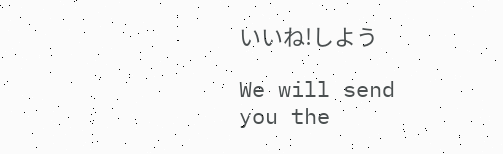いいね!しよう

We will send you the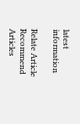latest information

Relate Article
Recommend Articles